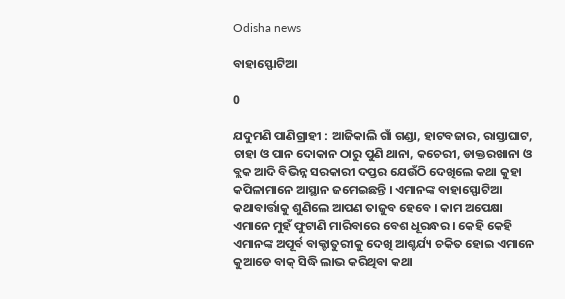Odisha news

ବାହାସ୍ଫୋଟିଆ

0

ଯଦୁମଣି ପାଣିଗ୍ରାହୀ : ଆଜିକାଲି ଗାଁ ଗଣ୍ଡା, ହାଟବଜାର, ରାସ୍ତାଘାଟ, ଚାହା ଓ ପାନ ଦୋକାନ ଠାରୁ ପୁଣି ଥାନା, କଚେରୀ, ଡାକ୍ତରଖାନା ଓ ବ୍ଲକ ଆଦି ବିଭିନ୍ନ ସରକାରୀ ଦପ୍ତର ଯେଉଁଠି ଦେଖିଲେ କଥା କୁହା କପିଳାମାନେ ଆସ୍ଥାନ ଜମେଇଛନ୍ତି । ଏମାନଙ୍କ ବାହାସ୍ଫୋଟିଆ କଥାବାର୍ତ୍ତାକୁ ଶୁଣିଲେ ଆପଣ ତାଜୁବ ହେବେ । କାମ ଅପେକ୍ଷା ଏମାନେ ମୁହଁ ଫୁଟାଣି ମାରିବାରେ ବେଶ ଧୂରନ୍ଧର । କେହି କେହି ଏମାନଙ୍କ ଅପୂର୍ବ ବାକ୍ଚାତୁରୀକୁ ଦେଖି ଆଶ୍ଚର୍ଯ୍ୟ ଚକିତ ହୋଇ ଏମାନେ କୁଆଡେ ବାକ୍ ସିଦ୍ଧି ଲାଭ କରିଥିବା କଥା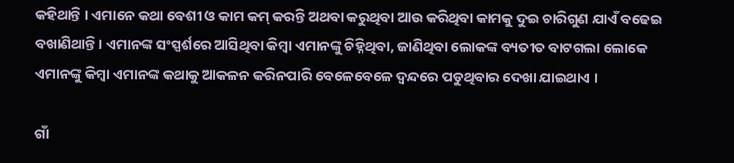କହିଥାନ୍ତି । ଏମାନେ କଥା ବେଶୀ ଓ କାମ କମ୍ କରନ୍ତି ଅଥବା କରୁଥିବା ଆଉ କରିଥିବା କାମକୁ ଦୁଇ ଚାରିଗୁଣ ଯାଏଁ ବଢେଇ ବଖାଣିଥାନ୍ତି । ଏମାନଙ୍କ ସଂସ୍ପର୍ଶରେ ଆସିଥିବା କିମ୍ବା ଏମାନଙ୍କୁ ଚିହ୍ନିଥିବା, ଜାଣିଥିବା ଲୋକଙ୍କ ବ୍ୟତୀତ ବାଟଗଲା ଲୋକେ ଏମାନଙ୍କୁ କିମ୍ବା ଏମାନଙ୍କ କଥାକୁ ଆକଳନ କରିନପାରି ବେଳେବେଳେ ଦ୍ୱନ୍ଦରେ ପଡୁଥିବାର ଦେଖା ଯାଇଥାଏ ।

ଗାଁ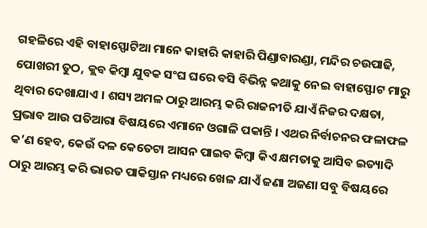ଗହଳିରେ ଏହି ବାହାସ୍ଫୋଟିଆ ମାନେ କାହାରି କାହାରି ପିଣ୍ଡାବାରଣ୍ଡା, ମନ୍ଦିର ଚଉପାଢି, ପୋଖରୀ ତୁଠ, କ୍ଲବ କିମ୍ବା ଯୁବକ ସଂଘ ଘରେ ବସି ବିଭିନ୍ନ କଥାକୁ ନେଇ ବାହାସ୍ଫୋଟ ମାରୁ ଥିବାର ଦେଖାଯାଏ । ଶସ୍ୟ ଅମଳ ଠାରୁ ଆରମ୍ଭ କରି ରାଜନୀତି ଯାଏଁ ନିଜର ଦକ୍ଷତା, ପ୍ରଭାବ ଆଉ ପତିଆରା ବିଷୟରେ ଏମାନେ ଓଗାଳି ପକାନ୍ତି । ଏଥର ନିର୍ବାଚନର ଫଳାଫଳ କ’ଣ ହେବ, କେଉଁ ଦଳ କେତେଟା ଆସନ ପାଇବ କିମ୍ବା କିଏ କ୍ଷମତାକୁ ଆସିବ ଇତ୍ୟାଦି ଠାରୁ ଆରମ୍ଭ କରି ଭାରତ ପାକିସ୍ତାନ ମଧ୍ୟରେ ଖେଳ ଯାଏଁ ଜଣା ଅଜଣା ସବୁ ବିଷୟରେ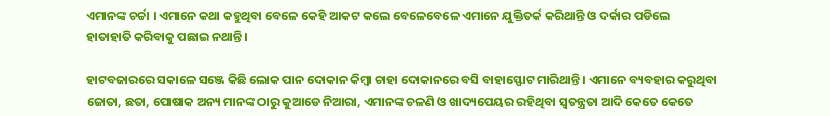ଏମାନଙ୍କ ଚର୍ଚ୍ଚା । ଏମାନେ କଥା କହୁଥିବା ବେଳେ କେହି ଆକଟ କଲେ ବେଳେବେଳେ ଏମାନେ ଯୁକ୍ତିତର୍କ କରିଥାନ୍ତି ଓ ଦର୍କାର ପଡିଲେ ହାତାହାତି କରିବାକୁ ପଛାଇ ନଥାନ୍ତି ।

ହାଟବଜାରରେ ସକାଳେ ସଞ୍ଜେ କିଛି ଲୋକ ପାନ ଦୋକାନ କିମ୍ବା ଚାହା ଦୋକାନରେ ବସି ବାହାସ୍ଫୋଟ ମାରିଥାନ୍ତି । ଏମାନେ ବ୍ୟବହାର କରୁଥିବା ଜୋତା, ଛତା, ପୋଷାକ ଅନ୍ୟ ମାନଙ୍କ ଠାରୁ କୁଆଡେ ନିଆରା, ଏମାନଙ୍କ ଚଳଣି ଓ ଖାଦ୍ୟପେୟର ରହିଥିବା ସ୍ୱତନ୍ତ୍ରତା ଆଦି କେତେ କେତେ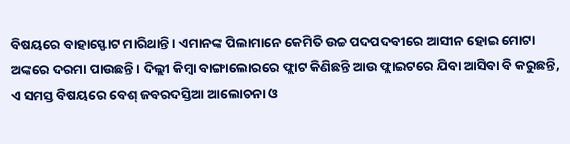ବିଷୟରେ ବାହାସ୍ଫୋଟ ମାରିଥାନ୍ତି । ଏମାନଙ୍କ ପିଲାମାନେ କେମିତି ଉଚ୍ଚ ପଦପଦବୀରେ ଆସୀନ ହୋଇ ମୋଟା ଅଙ୍କରେ ଦରମା ପାଉଛନ୍ତି । ଦିଲ୍ଲୀ କିମ୍ବା ବାଙ୍ଗାଲୋରରେ ଫ୍ଲାଟ କିଣିଛନ୍ତି ଆଉ ଫ୍ଲାଇଟରେ ଯିବା ଆସିବା ବି କରୁଛନ୍ତି, ଏ ସମସ୍ତ ବିଷୟରେ ବେଶ୍ ଜବରଦସ୍ତିଆ ଆଲୋଚନା ଓ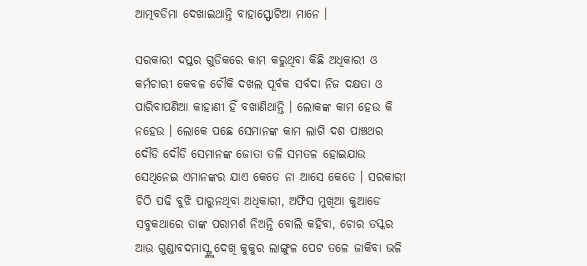ଆତ୍ମବଡିମା ଦେଖାଇଥାନ୍ତି ବାହାସ୍ଫୋଟିଆ ମାନେ ।

ସରକାରୀ ଦପ୍ତର ଗୁଡିକରେ କାମ କରୁଥିବା କିଛି ଅଧିକାରୀ ଓ କର୍ମଚାରୀ କେବଳ ଚୌକି ଦଖଲ ପୂର୍ବକ ସର୍ବଦା ନିଜ ଦକ୍ଷତା ଓ ପାରିବାପଣିଆ କାହାଣୀ ହିଁ ବଖାଣିଥାନ୍ତି । ଲୋକଙ୍କ କାମ ହେଉ କି ନହେଉ । ଲୋକେ ପଛେ ସେମାନଙ୍କ କାମ ଲାଗି ଦଶ ପାଞ୍ଚଥର ଦୌଡି ଦୌଡି ସେମାନଙ୍କ ଜୋତା ତଳି ସମତଳ ହୋଇଯାଉ ସେଥିନେଇ ଏମାନଙ୍କର ଯାଏ କେତେ ନା ଆସେ କେତେ । ସରକାରୀ ଚିଠି ପଢି ବୁଝି ପାରୁନଥିବା ଅଧିକାରୀ, ଅଫିସ ମୁଖିଆ କୁଆଡେ ସବୁକଥାରେ ତାଙ୍କ ପରାମର୍ଶ ନିଅନ୍ତି ବୋଲି କହିବା, ଚୋର ତସ୍କର ଆଉ ଗୁଣ୍ଡାବଦମାସ୍ଙ୍କୁ ଦେଖି କୁକୁର ଲାଙ୍ଗୁଳ ପେଟ ତଳେ ଜାକିବା ଭଳି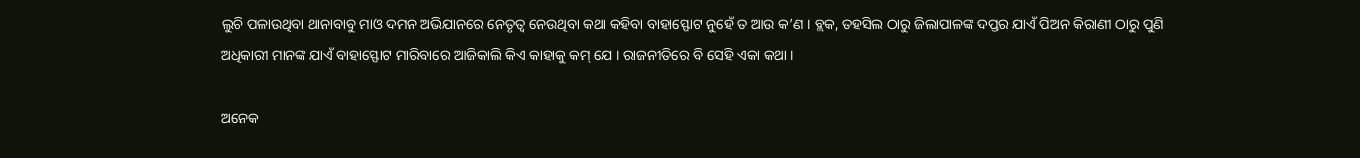ଲୁଚି ପଳାଉଥିବା ଥାନାବାବୁ ମାଓ ଦମନ ଅଭିଯାନରେ ନେତୃତ୍ୱ ନେଉଥିବା କଥା କହିବା ବାହାସ୍ଫୋଟ ନୁହେଁ ତ ଆଉ କ’ଣ । ବ୍ଲକ, ତହସିଲ ଠାରୁ ଜିଲାପାଳଙ୍କ ଦପ୍ତର ଯାଏଁ ପିଅନ କିରାଣୀ ଠାରୁ ପୁଣି ଅଧିକାରୀ ମାନଙ୍କ ଯାଏଁ ବାହାସ୍ଫୋଟ ମାରିବାରେ ଆଜିକାଲି କିଏ କାହାକୁ କମ୍ ଯେ । ରାଜନୀତିରେ ବି ସେହି ଏକା କଥା ।

ଅନେକ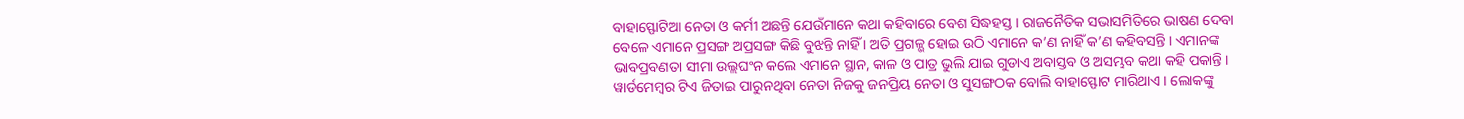ବାହାସ୍ଫୋଟିଆ ନେତା ଓ କର୍ମୀ ଅଛନ୍ତି ଯେଉଁମାନେ କଥା କହିବାରେ ବେଶ ସିଦ୍ଧହସ୍ତ । ରାଜନୈତିକ ସଭାସମିତିରେ ଭାଷଣ ଦେବା ବେଳେ ଏମାନେ ପ୍ରସଙ୍ଗ ଅପ୍ରସଙ୍ଗ କିଛି ବୁଝନ୍ତି ନାହିଁ । ଅତି ପ୍ରଗଳ୍ଭ ହୋଇ ଉଠି ଏମାନେ କ’ଣ ନାହିଁ କ’ଣ କହିବସନ୍ତି । ଏମାନଙ୍କ ଭାବପ୍ରବଣତା ସୀମା ଉଲ୍ଲଘଂନ କଲେ ଏମାନେ ସ୍ଥାନ, କାଳ ଓ ପାତ୍ର ଭୁଲି ଯାଇ ଗୁଡାଏ ଅବାସ୍ତବ ଓ ଅସମ୍ଭବ କଥା କହି ପକାନ୍ତି । ୱାର୍ଡମେମ୍ବର ଟିଏ ଜିତାଇ ପାରୁନଥିବା ନେତା ନିଜକୁ ଜନପ୍ରିୟ ନେତା ଓ ସୁସଙ୍ଗଠକ ବୋଲି ବାହାସ୍ଫୋଟ ମାରିଥାଏ । ଲୋକଙ୍କୁ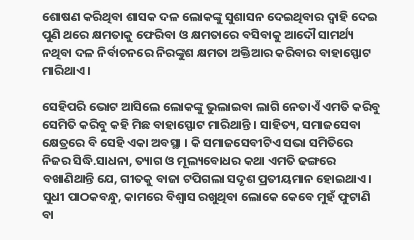ଶୋଷଣ କରିଥିବା ଶାସକ ଦଳ ଲୋକଙ୍କୁ ସୁଶାସନ ଦେଇଥିବାର ଦ୍ୱାହି ଦେଇ ପୁଣି ଥରେ କ୍ଷମତାକୁ ଫେରିବା ଓ କ୍ଷମତାରେ ବସିବାକୁ ଆଦୌ ସାମର୍ଥ୍ୟ ନଥିବା ଦଳ ନିର୍ବାଚନରେ ନିରଙ୍କୁଶ କ୍ଷମତା ଅକ୍ତିଆର କରିବାର ବାହାସ୍ଫୋଟ ମାରିଥାଏ ।

ସେହିପରି ଭୋଟ ଆସିଲେ ଲୋକଙ୍କୁ ଭୁଲାଇବା ଲାଗି ନେତାଏଁ ଏମତି କରିବୁ ସେମିତି କରିବୁ କହି ମିଛ ବାହାସ୍ଫୋଟ ମାରିଥାନ୍ତି । ସାହିତ୍ୟ, ସମାଜସେବା କ୍ଷେତ୍ରରେ ବି ସେହି ଏକା ଅବସ୍ଥା । କି ସମାଜସେବୀଟିଏ ସଭା ସମିତିରେ ନିଜର ସିଦ୍ଧି.ସାଧନା, ତ୍ୟାଗ ଓ ମୂଲ୍ୟବୋଧର କଥା ଏମତି ଢଙ୍ଗରେ ବଖାଣିଥାନ୍ତି ଯେ, ଗୀତକୁ ବାଜା ଟପିଗଲା ସଦୃଶ ପ୍ରତୀୟମାନ ହୋଇଥାଏ । ସୁଧୀ ପାଠକବନ୍ଧୁ, କାମରେ ବିଶ୍ୱାସ ରଖୁଥିବା ଲୋକେ କେବେ ମୁହଁ ଫୁଟାଣି ବା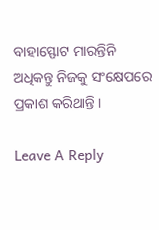ବାହାସ୍ଫୋଟ ମାରନ୍ତିନି ଅଧିକନ୍ତୁ ନିଜକୁ ସଂକ୍ଷେପରେ ପ୍ରକାଶ କରିଥାନ୍ତି ।

Leave A Reply